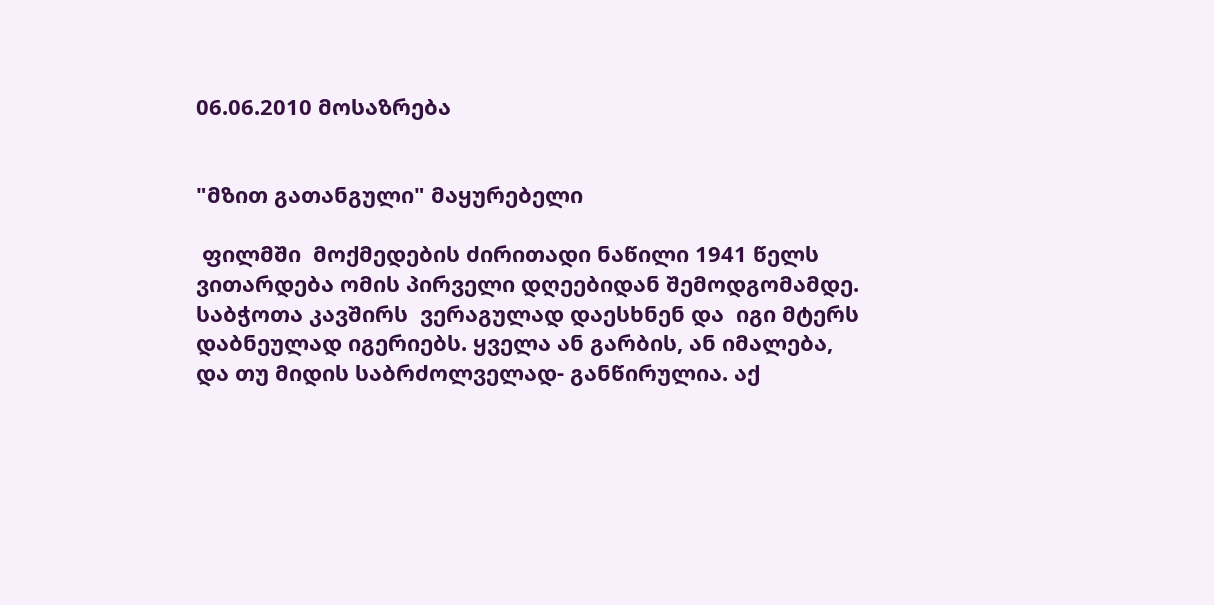06.06.2010 მოსაზრება


"მზით გათანგული" მაყურებელი

 ფილმში  მოქმედების ძირითადი ნაწილი 1941 წელს ვითარდება ომის პირველი დღეებიდან შემოდგომამდე. საბჭოთა კავშირს  ვერაგულად დაესხნენ და  იგი მტერს დაბნეულად იგერიებს. ყველა ან გარბის, ან იმალება, და თუ მიდის საბრძოლველად- განწირულია. აქ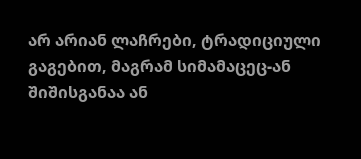არ არიან ლაჩრები, ტრადიციული გაგებით, მაგრამ სიმამაცეც-ან შიშისგანაა ან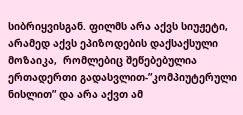სიბრიყვისგან. ფილმს არა აქვს სიუჟეტი, არამედ აქვს ეპიზოდების დაქსაქსული მოზაიკა,  რომლებიც შეწებებულია ერთადერთი გადასვლით-”კომპიუტერული ნისლით” და არა აქვთ ამ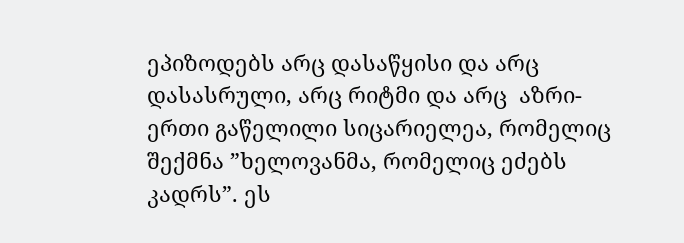ეპიზოდებს არც დასაწყისი და არც დასასრული, არც რიტმი და არც  აზრი-ერთი გაწელილი სიცარიელეა, რომელიც შექმნა ”ხელოვანმა, რომელიც ეძებს კადრს”. ეს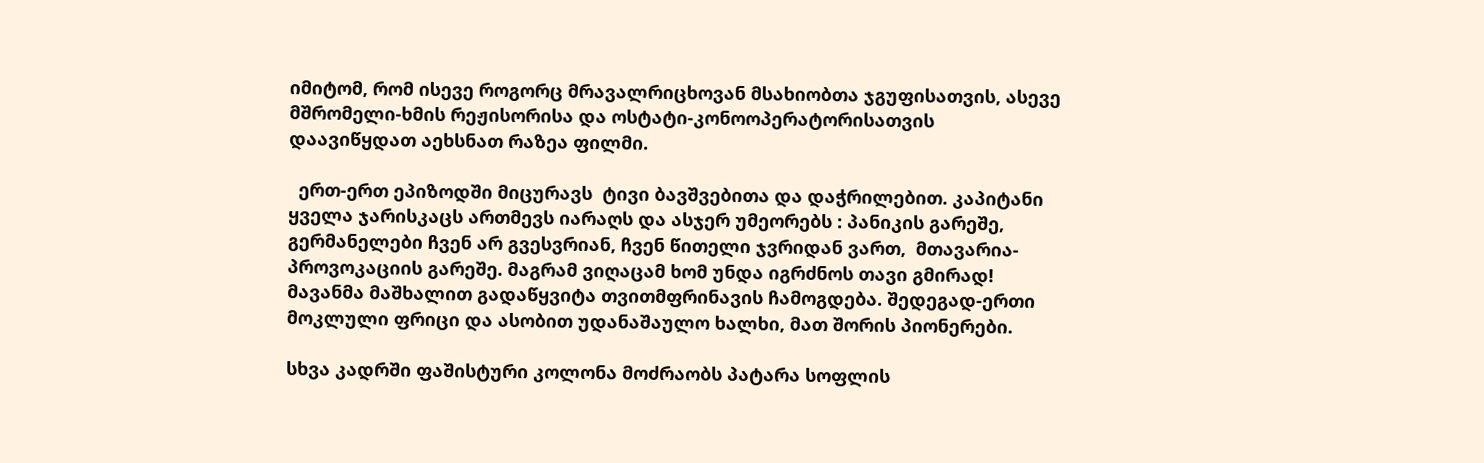იმიტომ, რომ ისევე როგორც მრავალრიცხოვან მსახიობთა ჯგუფისათვის, ასევე მშრომელი-ხმის რეჟისორისა და ოსტატი-კონოოპერატორისათვის   დაავიწყდათ აეხსნათ რაზეა ფილმი.

  ერთ-ერთ ეპიზოდში მიცურავს  ტივი ბავშვებითა და დაჭრილებით. კაპიტანი ყველა ჯარისკაცს ართმევს იარაღს და ასჯერ უმეორებს : პანიკის გარეშე, გერმანელები ჩვენ არ გვესვრიან, ჩვენ წითელი ჯვრიდან ვართ,  მთავარია- პროვოკაციის გარეშე. მაგრამ ვიღაცამ ხომ უნდა იგრძნოს თავი გმირად! მავანმა მაშხალით გადაწყვიტა თვითმფრინავის ჩამოგდება. შედეგად-ერთი მოკლული ფრიცი და ასობით უდანაშაულო ხალხი, მათ შორის პიონერები.

სხვა კადრში ფაშისტური კოლონა მოძრაობს პატარა სოფლის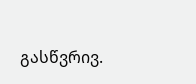გასწვრივ.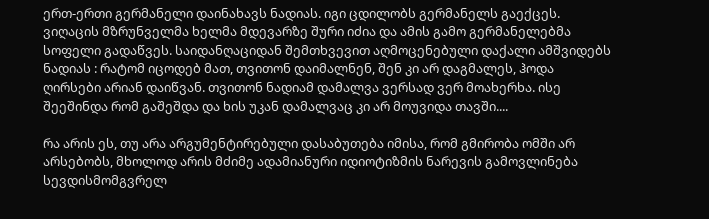ერთ-ერთი გერმანელი დაინახავს ნადიას. იგი ცდილობს გერმანელს გაექცეს. ვიღაცის მზრუნველმა ხელმა მდევარზე შური იძია და ამის გამო გერმანელებმა სოფელი გადაწვეს. საიდანღაციდან შემთხვევით აღმოცენებული დაქალი ამშვიდებს ნადიას : რატომ იცოდებ მათ, თვითონ დაიმალნენ, შენ კი არ დაგმალეს, ჰოდა ღირსები არიან დაიწვან. თვითონ ნადიამ დამალვა ვერსად ვერ მოახერხა. ისე შეეშინდა რომ გაშეშდა და ხის უკან დამალვაც კი არ მოუვიდა თავში....

რა არის ეს, თუ არა არგუმენტირებული დასაბუთება იმისა, რომ გმირობა ომში არ არსებობს, მხოლოდ არის მძიმე ადამიანური იდიოტიზმის ნარევის გამოვლინება სევდისმომგვრელ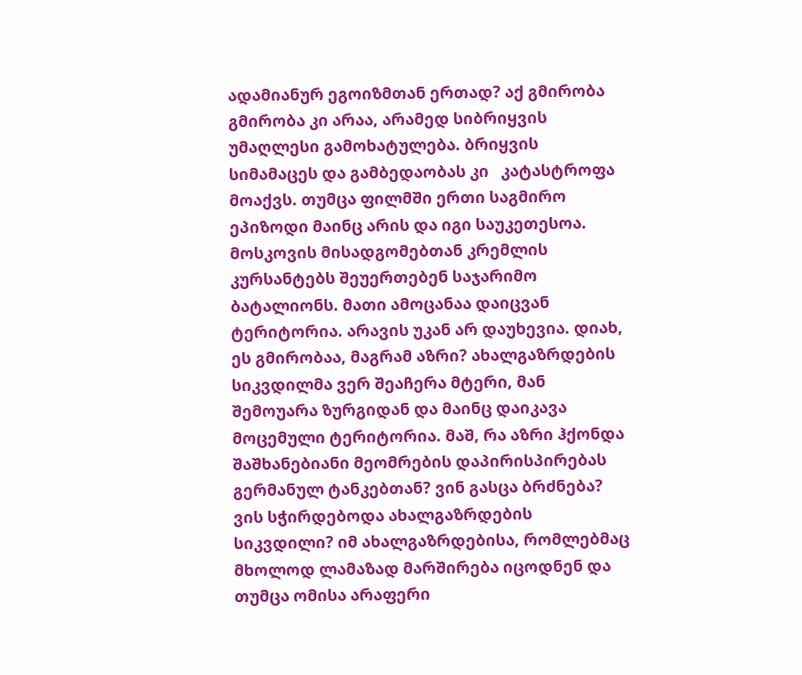ადამიანურ ეგოიზმთან ერთად? აქ გმირობა გმირობა კი არაა, არამედ სიბრიყვის უმაღლესი გამოხატულება. ბრიყვის სიმამაცეს და გამბედაობას კი   კატასტროფა მოაქვს. თუმცა ფილმში ერთი საგმირო ეპიზოდი მაინც არის და იგი საუკეთესოა. მოსკოვის მისადგომებთან კრემლის კურსანტებს შეუერთებენ საჯარიმო ბატალიონს. მათი ამოცანაა დაიცვან ტერიტორია. არავის უკან არ დაუხევია. დიახ, ეს გმირობაა, მაგრამ აზრი? ახალგაზრდების სიკვდილმა ვერ შეაჩერა მტერი, მან შემოუარა ზურგიდან და მაინც დაიკავა მოცემული ტერიტორია. მაშ, რა აზრი ჰქონდა შაშხანებიანი მეომრების დაპირისპირებას გერმანულ ტანკებთან? ვინ გასცა ბრძნება? ვის სჭირდებოდა ახალგაზრდების სიკვდილი? იმ ახალგაზრდებისა, რომლებმაც მხოლოდ ლამაზად მარშირება იცოდნენ და თუმცა ომისა არაფერი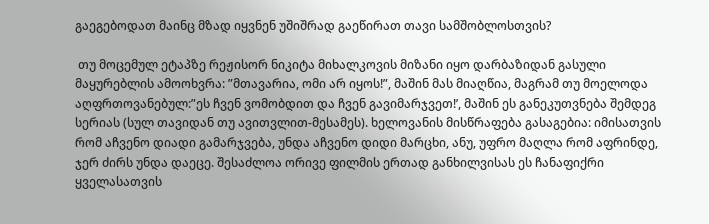გაეგებოდათ მაინც მზად იყვნენ უშიშრად გაეწირათ თავი სამშობლოსთვის?

 თუ მოცემულ ეტაპზე რეჟისორ ნიკიტა მიხალკოვის მიზანი იყო დარბაზიდან გასული მაყურებლის ამოოხვრა: ”მთავარია, ომი არ იყოს!”, მაშინ მას მიაღწია, მაგრამ თუ მოელოდა აღფრთოვანებულ:”ეს ჩვენ ვომობდით და ჩვენ გავიმარჯვეთ!’, მაშინ ეს განეკუთვნება შემდეგ სერიას (სულ თავიდან თუ ავითვლით-მესამეს). ხელოვანის მისწრაფება გასაგებია: იმისათვის რომ აჩვენო დიადი გამარჯვება, უნდა აჩვენო დიდი მარცხი, ანუ, უფრო მაღლა რომ აფრინდე, ჯერ ძირს უნდა დაეცე. შესაძლოა ორივე ფილმის ერთად განხილვისას ეს ჩანაფიქრი ყველასათვის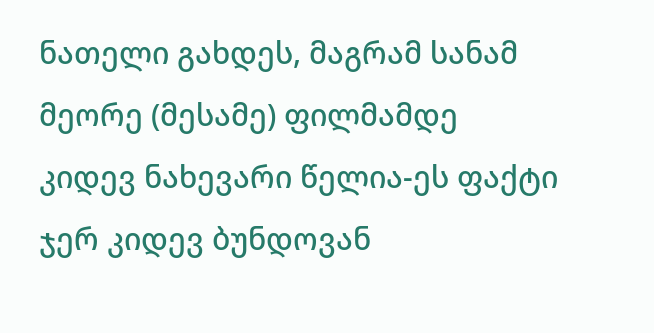ნათელი გახდეს, მაგრამ სანამ მეორე (მესამე) ფილმამდე კიდევ ნახევარი წელია-ეს ფაქტი ჯერ კიდევ ბუნდოვან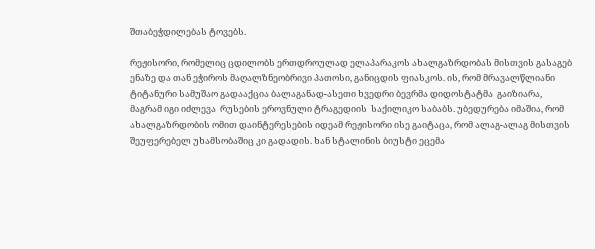შთაბეჭდილებას ტოვებს.

რეჟისორი, რომელიც ცდილობს ერთდროულად ელაპარაკოს ახალგაზრდობას მისთვის გასაგებ ენაზე და თან ეჭიროს მაღალზნეობრივი პათოსი, განიცდის ფიასკოს. ის, რომ მრავალწლიანი ტიტანური სამუშაო გადააქცია ბალაგანად-ასეთი ხვედრი ბევრმა დიდოსტატმა  გაიზიარა, მაგრამ იგი იძლევა  რუსების ეროვნული ტრაგედიის  საქილიკო საბაბს. უბედურება იმაშია, რომ ახალგაზრდობის ომით დაინტერესების იდეამ რეჟისორი ისე გაიტაცა, რომ ალაგ-ალაგ მისთვის შეუფერებელ უხამსობაშიც კი გადადის. ხან სტალინის ბიუსტი ეცემა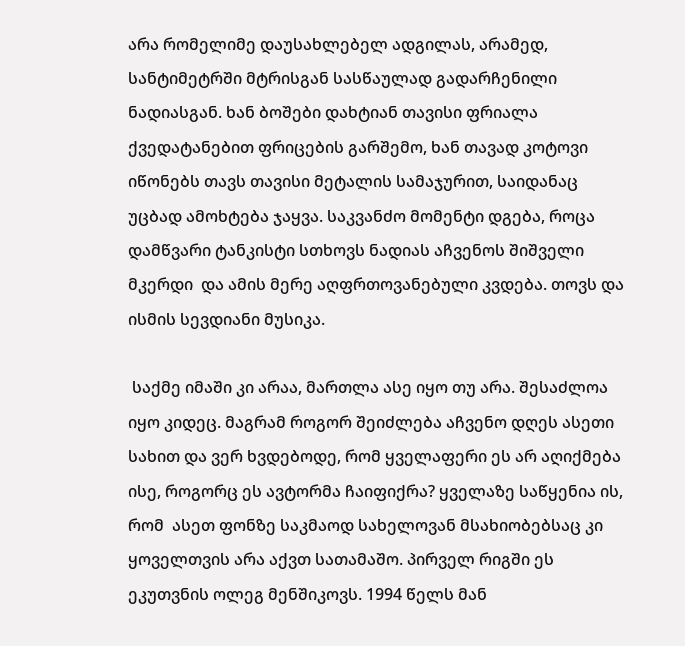არა რომელიმე დაუსახლებელ ადგილას, არამედ,  სანტიმეტრში მტრისგან სასწაულად გადარჩენილი ნადიასგან. ხან ბოშები დახტიან თავისი ფრიალა ქვედატანებით ფრიცების გარშემო, ხან თავად კოტოვი იწონებს თავს თავისი მეტალის სამაჯურით, საიდანაც უცბად ამოხტება ჯაყვა. საკვანძო მომენტი დგება, როცა დამწვარი ტანკისტი სთხოვს ნადიას აჩვენოს შიშველი მკერდი  და ამის მერე აღფრთოვანებული კვდება. თოვს და ისმის სევდიანი მუსიკა.

 საქმე იმაში კი არაა, მართლა ასე იყო თუ არა. შესაძლოა იყო კიდეც. მაგრამ როგორ შეიძლება აჩვენო დღეს ასეთი სახით და ვერ ხვდებოდე, რომ ყველაფერი ეს არ აღიქმება ისე, როგორც ეს ავტორმა ჩაიფიქრა? ყველაზე საწყენია ის, რომ  ასეთ ფონზე საკმაოდ სახელოვან მსახიობებსაც კი  ყოველთვის არა აქვთ სათამაშო. პირველ რიგში ეს ეკუთვნის ოლეგ მენშიკოვს. 1994 წელს მან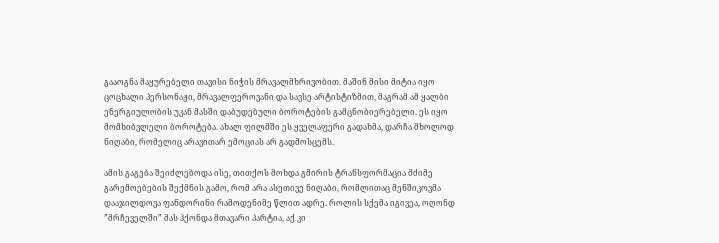გააოგნა მაყურებელი თავისი ნიჭის მრავალმხრივობით. მაშინ მისი მიტია იყო ცოცხალი პერსონაჟი, მრავალფეროვანი და სავსე არტისტიზმით, მაგრამ ამ ყალბი ენერგიულობის უკან მასში დაბუდებული ბოროტების გამცნობიერებელი. ეს იყო მომხიბვლელი ბოროტება. ახალ ფილმში ეს ყველაფერი გადახმა, დარჩა მხოლოდ ნიღაბი, რომელიც არავითარ ემოციას არ გადმოსცემს.

ამის გაგება შეიძლებოდა ისე, თითქოს მოხდა გმირის ტრანსფორმაცია მძიმე გარემოებების შექმნის გამო, რომ არა ასეთივე ნიღაბი, რომლითაც მენშიკოვმა დააჯილდოვა ფანდორინი რამოდენიმე წლით ადრე. როლის სქემა იგივეა, ოღონდ ”მრჩეველში” მას ჰქონდა მთავარი პარტია, აქ კი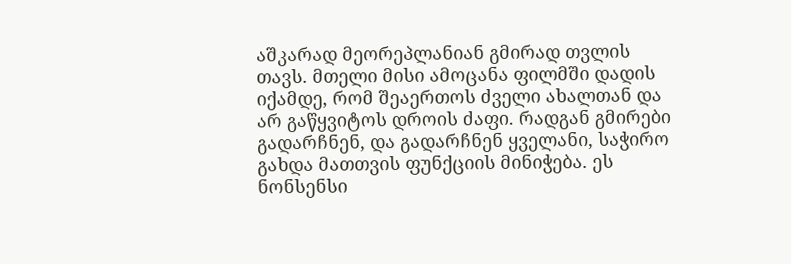აშკარად მეორეპლანიან გმირად თვლის თავს. მთელი მისი ამოცანა ფილმში დადის იქამდე, რომ შეაერთოს ძველი ახალთან და არ გაწყვიტოს დროის ძაფი. რადგან გმირები გადარჩნენ, და გადარჩნენ ყველანი, საჭირო გახდა მათთვის ფუნქციის მინიჭება. ეს ნონსენსი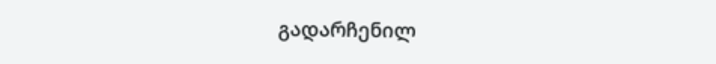გადარჩენილ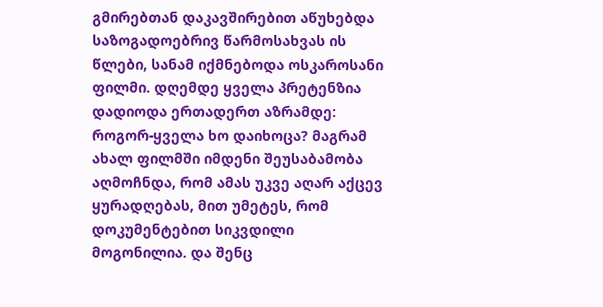გმირებთან დაკავშირებით აწუხებდა საზოგადოებრივ წარმოსახვას ის წლები, სანამ იქმნებოდა ოსკაროსანი ფილმი. დღემდე ყველა პრეტენზია დადიოდა ერთადერთ აზრამდე: როგორ-ყველა ხო დაიხოცა? მაგრამ ახალ ფილმში იმდენი შეუსაბამობა აღმოჩნდა, რომ ამას უკვე აღარ აქცევ ყურადღებას, მით უმეტეს, რომ დოკუმენტებით სიკვდილი მოგონილია. და შენც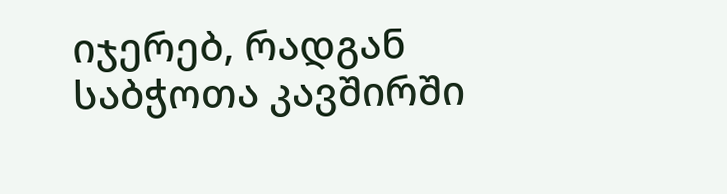იჯერებ, რადგან საბჭოთა კავშირში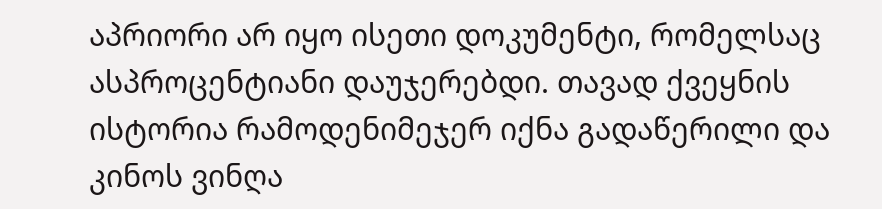აპრიორი არ იყო ისეთი დოკუმენტი, რომელსაც ასპროცენტიანი დაუჯერებდი. თავად ქვეყნის ისტორია რამოდენიმეჯერ იქნა გადაწერილი და კინოს ვინღა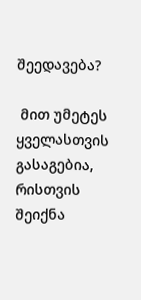შეედავება?

 მით უმეტეს ყველასთვის გასაგებია, რისთვის შეიქნა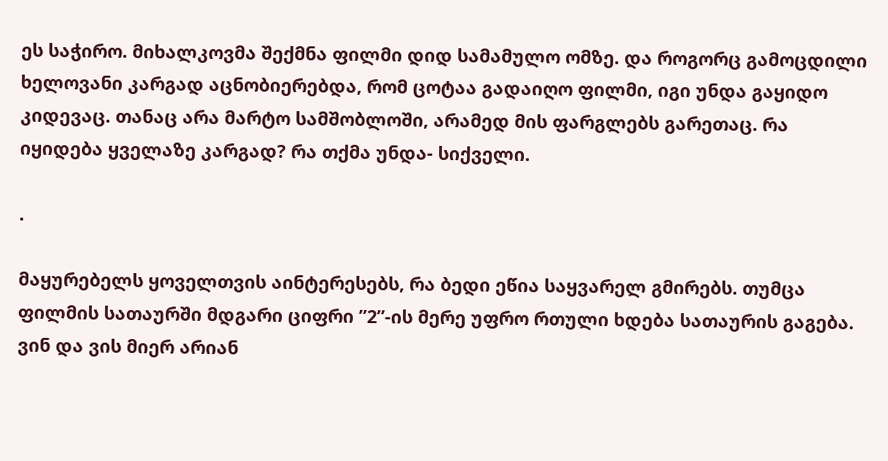ეს საჭირო. მიხალკოვმა შექმნა ფილმი დიდ სამამულო ომზე. და როგორც გამოცდილი ხელოვანი კარგად აცნობიერებდა, რომ ცოტაა გადაიღო ფილმი, იგი უნდა გაყიდო კიდევაც. თანაც არა მარტო სამშობლოში, არამედ მის ფარგლებს გარეთაც. რა იყიდება ყველაზე კარგად? რა თქმა უნდა- სიქველი.

.

მაყურებელს ყოველთვის აინტერესებს, რა ბედი ეწია საყვარელ გმირებს. თუმცა ფილმის სათაურში მდგარი ციფრი ”2”-ის მერე უფრო რთული ხდება სათაურის გაგება. ვინ და ვის მიერ არიან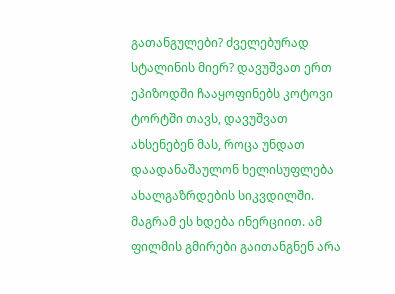გათანგულები? ძველებურად სტალინის მიერ? დავუშვათ ერთ ეპიზოდში ჩააყოფინებს კოტოვი ტორტში თავს, დავუშვათ ახსენებენ მას, როცა უნდათ დაადანაშაულონ ხელისუფლება ახალგაზრდების სიკვდილში. მაგრამ ეს ხდება ინერციით. ამ ფილმის გმირები გაითანგნენ არა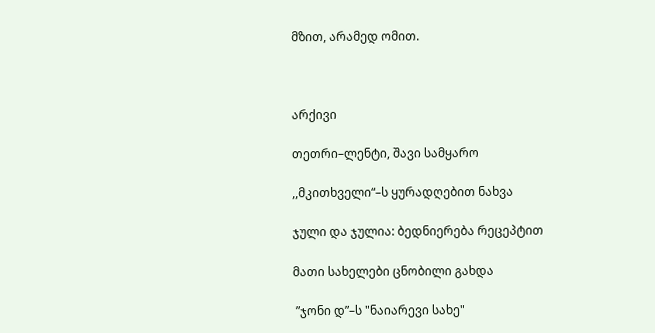მზით, არამედ ომით.



არქივი

თეთრი–ლენტი, შავი სამყარო

,,მკითხველი“–ს ყურადღებით ნახვა

ჯული და ჯულია: ბედნიერება რეცეპტით

მათი სახელები ცნობილი გახდა

 ”ჯონი დ”–ს "ნაიარევი სახე"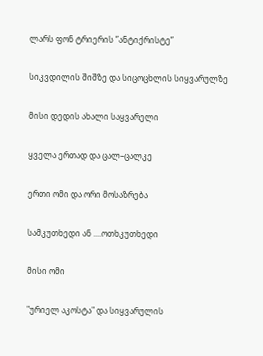ლარს ფონ ტრიერის ”ანტიქრისტე”

სიკვდილის შიშზე და სიცოცხლის სიყვარულზე

მისი დედის ახალი საყვარელი

ყველა ერთად და ცალ–ცალკე

ერთი ომი და ორი მოსაზრება

სამკუთხედი ან ....ოთხკუთხედი

მისი ომი

"ურიელ აკოსტა" და სიყვარულის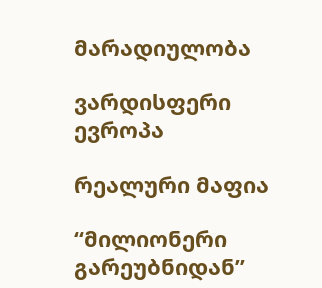მარადიულობა

ვარდისფერი ევროპა

რეალური მაფია

“მილიონერი გარეუბნიდან”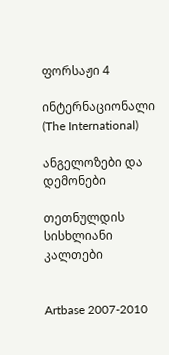ფორსაჟი 4

ინტერნაციონალი (The International)

ანგელოზები და დემონები

თეთნულდის სისხლიანი კალთები


Artbase 2007-2010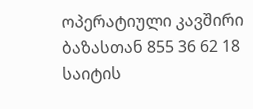ოპერატიული კავშირი ბაზასთან 855 36 62 18
საიტის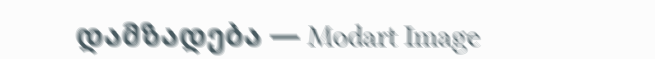დამზადება — Modart Image